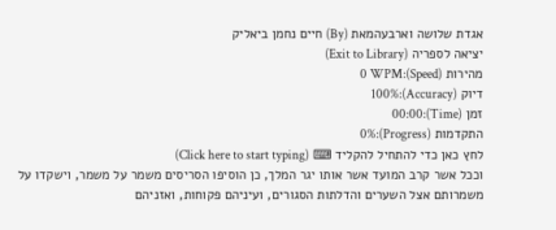אגדת שלושה וארבעהמאת (By) חיים נחמן ביאליק
יציאה לספריה (Exit to Library)
מהירות (Speed):0 WPM
דיוק (Accuracy):100%
זמן (Time):00:00
התקדמות (Progress):0%
לחץ כאן כדי להתחיל להקליד ⌨ (Click here to start typing)
וככל אשר קרב המועד אשר אותו יגר המלך, כן הוסיפו הסריסים משמר על משמר, וישקדו על משמרותם אצל השערים והדלתות הסגורים, ועיניהם פקוחות, ואזניהם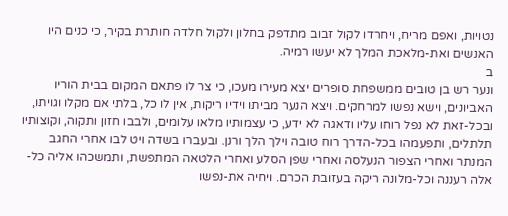נטויות, ואפם מריח, ויחרדו לקול זבוב מתדפק בחלון ולקול חלדה חותרת בקיר, כי כנים היו האנשים ואת-מלאכת המלך לא יעשו רמיה.
ב
ונער רש בן טובים ממשפחת סופרים יצא מעירו מעכו, כי צר לו פתאם המקום בבית הוריו האביונים, וישא נפשו למרחקים. ויצא הנער מביתו וידיו ריקות, אין לו כל, בלתי אם מקלו וגויתו, ובכל-זאת לא נפל רוחו עליו ודאגה לא ידע, כי עצמותיו מלאו עלומים, ולבבו חזון ותקוה, וקוצותיו תלתלים, ותפעמהו בכל-הדרך רוח טובה וילך הלך ורנן. ובעברו בשדה ויט לבו אחרי החגב המנתר ואחרי הצפור הנעלסה ואחרי שפן הסלע ואחרי הלטאה המתפשת, ותמשכהו אליה כל-אלה רעננה וכל-מלונה ריקה בעזובת הכרם. ויחיה את-נפשו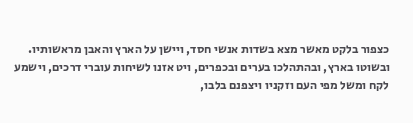כצפור בלקט מאשר מצא בשדות אנשי חסד, ויישן על הארץ והאבן מראשותיו. ובשוטו בארץ, ובהתהלכו בערים ובכפרים, ויט אזנו לשיחות עוברי דרכים, וישמע לקח ומשל מפי העם וזקניו ויצפנם בלבו,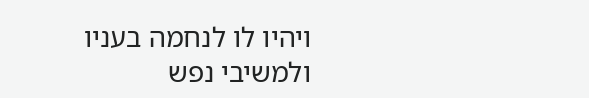ויהיו לו לנחמה בעניו ולמשיבי נפש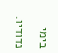בימי נדודיו.